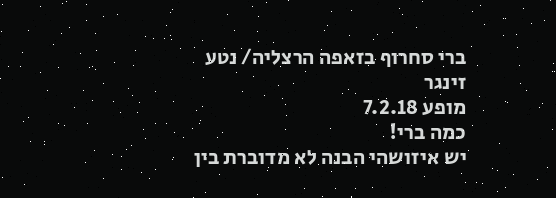ברי סחרוף בזאפה הרצליה/ נטע זינגר
מופע 7.2.18
כמה ברי!
יש איזושהי הבנה לא מדוברת בין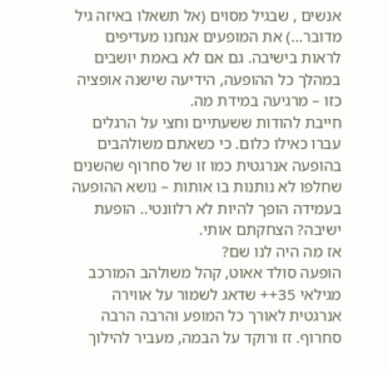אנשים , שבגיל מסוים (אל תשאלו באיזה גיל מדובר...) את המופעים אנחנו מעדיפים לראות בישיבה. גם אם לא באמת יושבים במהלך כל ההופעה, הידיעה שישנה אופציה כזו – מרגיעה במידת מה.
חייבת להודות ששעתיים וחצי על הרגלים עברו כאילו כלום. כי כשאתם משולהבים בהופעה אנרגטית כמו זו של סחרוף שהשנים שחלפו לא נותנות בו אותות – נושא ההופעה בעמידה הופך להיות לא רלוונטי.. הופעת ישיבה? הצחקתם אותי.
אז מה היה לנו שם?
הופעה סולד אאוט, קהל משולהב המורכב מגילאי 35++ שדאג לשמור על אווירה אנרגטית לאורך כל המופע והרבה הרבה סחרוף. זז ורוקד על הבמה, מעביר להילוך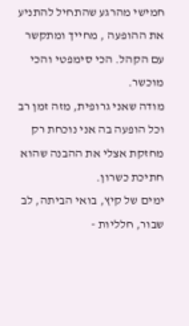חמישי מהרגע שהתחיל להתניע את ההופעה , מחייך ומתקשר עם הקהל. הכי סימפטי והכי מוכשר.
מודה שאני גרופית, מזה זמן רב וכל הופעה בה אני נוכחת רק מחזקת אצלי את ההבנה שהוא חתיכת כשרון.
ימים של קיץ, בואי הביתה, לב שבור, חלליות -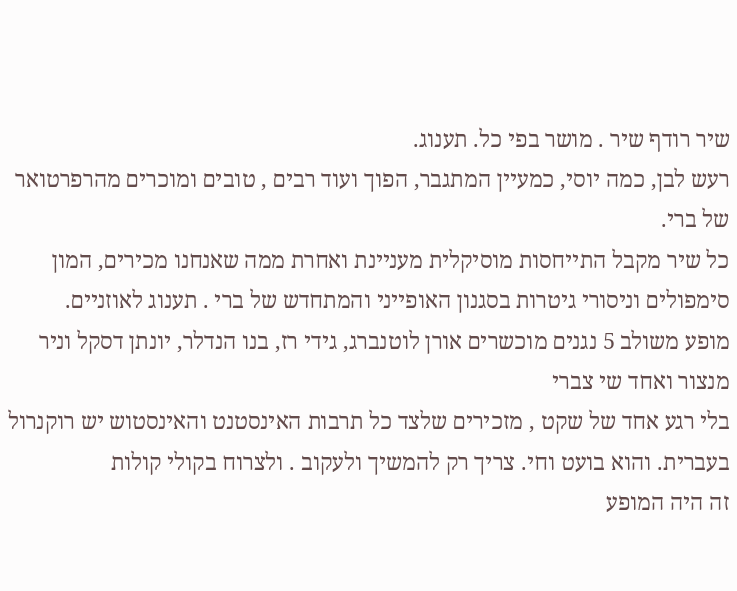שיר רודף שיר . מושר בפי כל. תענוג.
רעש לבן, כמה יוסי, כמעיין המתגבר, הפוך ועוד רבים , טובים ומוכרים מהרפרטואר של ברי.
כל שיר מקבל התייחסות מוסיקלית מעניינת ואחרת ממה שאנחנו מכירים, המון סימפולים וניסורי גיטרות בסגנון האופייני והמתחדש של ברי . תענוג לאוזניים.
מופע משולב 5 נגנים מוכשרים אורן לוטנברג, גידי רז, בנו הנדלר, יונתן דסקל וניר מנצור ואחד שי צברי
בלי רגע אחד של שקט , מזכירים שלצד כל תרבות האינסטנט והאינסטוש יש רוקנרול בעברית. והוא בועט וחי. צריך רק להמשיך ולעקוב . ולצרוח בקולי קולות
זה היה המופע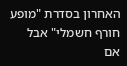האחרון בסדרת "מופע חורף חשמלי" אבל אם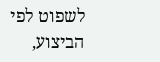לשפוט לפי הביצוע,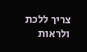צריך ללכת ולראות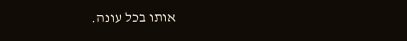אותו בכל עונה.